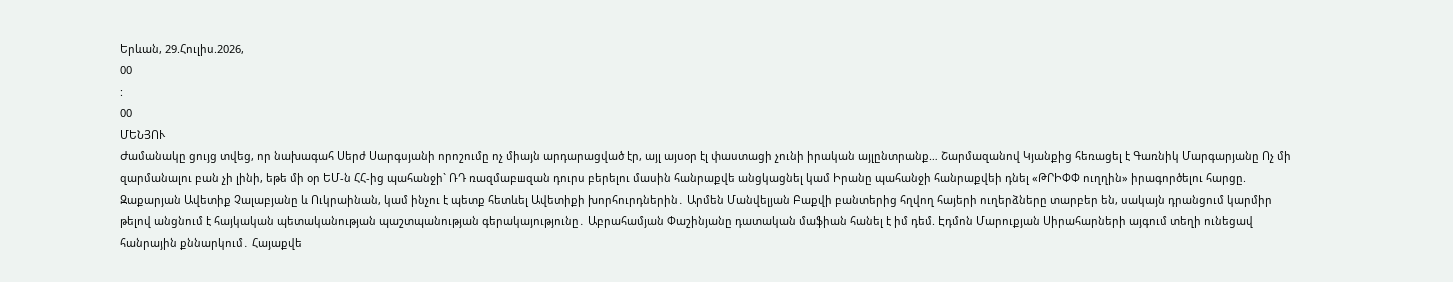Երևան, 29.Հուլիս.2026,
00
:
00
ՄԵՆՅՈՒ
Ժամանակը ցույց տվեց, որ նախագահ Սերժ Սարգսյանի որոշումը ոչ միայն արդարացված էր, այլ այսօր էլ փաստացի չունի իրական այլընտրանք… Շարմազանով Կյանքից հեռացել է Գառնիկ Մարգարյանը Ոչ մի զարմանալու բան չի լինի, եթե մի օր ԵՄ-ն ՀՀ-ից պահանջի` ՌԴ ռազմաբшզան դուրս բերելու մասին հանրաքվե անցկացնել կամ Իրանը պահանջի հանրաքվեի դնել «ԹՐԻՓՓ ուղղին» իրագործելու հարցը. Զաքարյան Ավետիք Չալաբյանը և Ուկրաինան, կամ ինչու է պետք հետևել Ավետիքի խորհուրդներին․ Արմեն Մանվելյան Բաքվի բանտերից հղվող հայերի ուղերձները տարբեր են, սակայն դրանցում կարմիր թելով անցնում է հայկական պետականության պաշտպանության գերակայությունը․ Աբրահամյան Փաշինյանը դատական մաֆիան հանել է իմ դեմ. Էդմոն Մարուքյան Սիրահարների այգում տեղի ունեցավ հանրային քննարկում․ Հայաքվե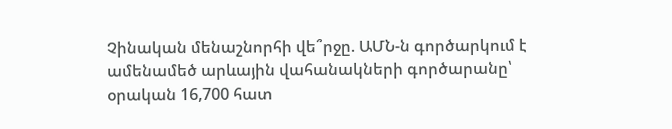Չինական մենաշնորհի վե՞րջը. ԱՄՆ-ն գործարկում է ամենամեծ արևային վահանակների գործարանը՝ օրական 16,700 հատ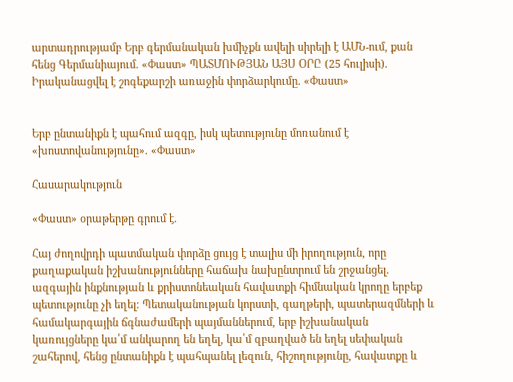արտադրությամբ Երբ գերմանական խմիչքն ավելի սիրելի է ԱՄՆ-ում, քան հենց Գերմանիայում. «Փաստ» ՊԱՏՄՈՒԹՅԱՆ ԱՅՍ ՕՐԸ (25 հուլիսի). Իրականացվել է շոգեքարշի առաջին փորձարկումը. «Փաստ»


Երբ ընտանիքն է պահում ազգը, իսկ պետությունը մոռանում է «խոստովանությունը». «Փաստ»

Հասարակություն

«Փաստ» օրաթերթը գրում է.

Հայ ժողովրդի պատմական փորձը ցույց է տալիս մի իրողություն, որը քաղաքական իշխանությունները հաճախ նախընտրում են շրջանցել. ազգային ինքնության և քրիստոնեական հավատքի հիմնական կրողը երբեք պետությունը չի եղել։ Պետականության կորստի, գաղթերի, պատերազմների և համակարգային ճգնաժամերի պայմաններում, երբ իշխանական կառույցները կա՛մ անկարող են եղել, կա՛մ զբաղված են եղել սեփական շահերով, հենց ընտանիքն է պահպանել լեզուն, հիշողությունը, հավատքը և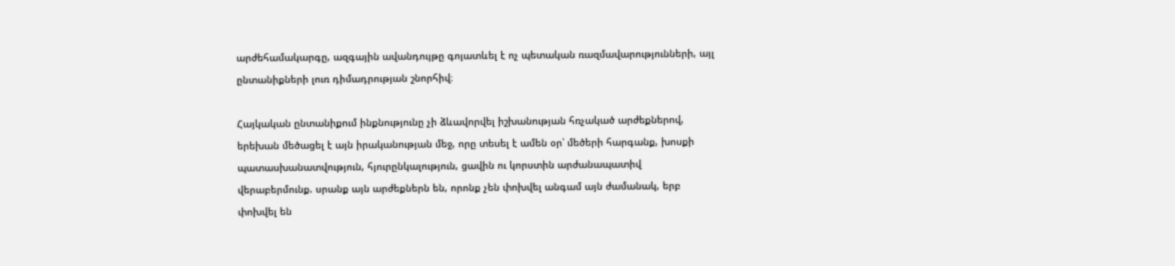արժեհամակարգը, ազգային ավանդույթը գոյատևել է ոչ պետական ռազմավարությունների, այլ ընտանիքների լուռ դիմադրության շնորհիվ։

Հայկական ընտանիքում ինքնությունը չի ձևավորվել իշխանության հռչակած արժեքներով, երեխան մեծացել է այն իրականության մեջ, որը տեսել է ամեն օր՝ մեծերի հարգանք, խոսքի պատասխանատվություն, հյուրընկալություն, ցավին ու կորստին արժանապատիվ վերաբերմունք. սրանք այն արժեքներն են, որոնք չեն փոխվել անգամ այն ժամանակ, երբ փոխվել են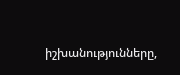իշխանությունները,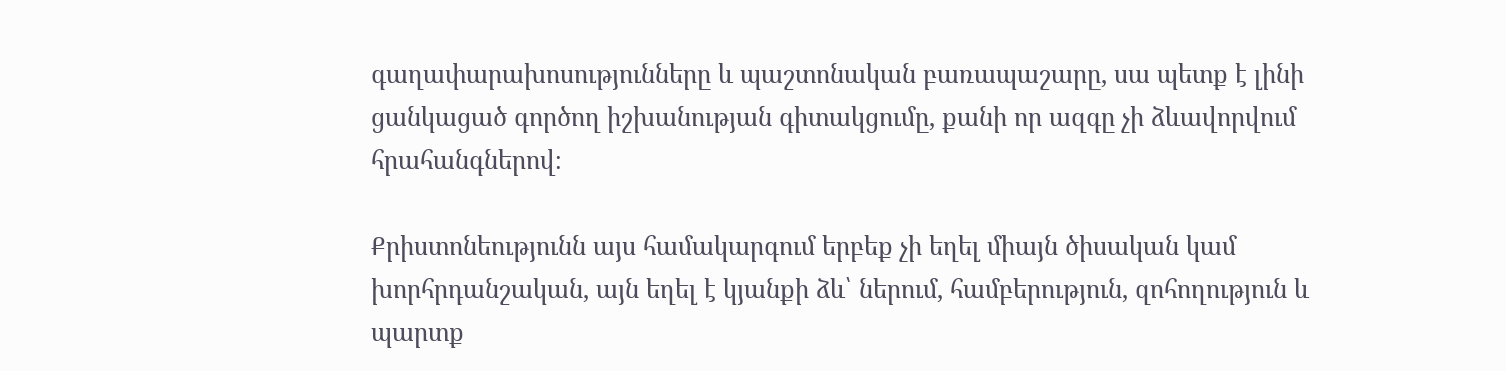գաղափարախոսությունները և պաշտոնական բառապաշարը, սա պետք է լինի ցանկացած գործող իշխանության գիտակցումը, քանի որ ազգը չի ձևավորվում հրահանգներով։

Քրիստոնեությունն այս համակարգում երբեք չի եղել միայն ծիսական կամ խորհրդանշական, այն եղել է կյանքի ձև՝ ներում, համբերություն, զոհողություն և պարտք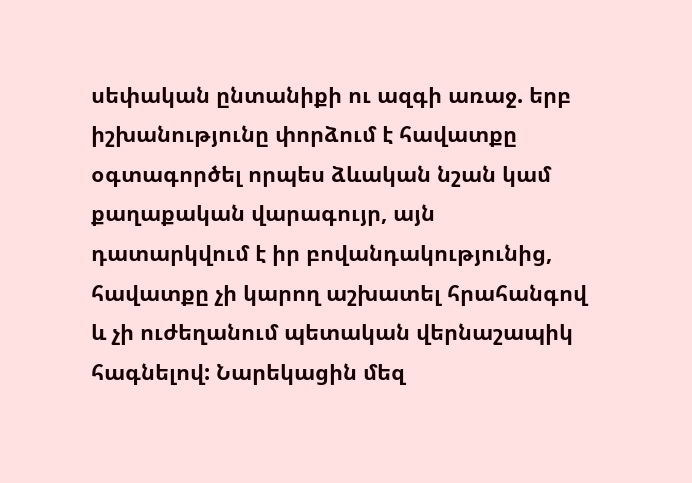սեփական ընտանիքի ու ազգի առաջ. երբ իշխանությունը փորձում է հավատքը օգտագործել որպես ձևական նշան կամ քաղաքական վարագույր, այն դատարկվում է իր բովանդակությունից, հավատքը չի կարող աշխատել հրահանգով և չի ուժեղանում պետական վերնաշապիկ հագնելով: Նարեկացին մեզ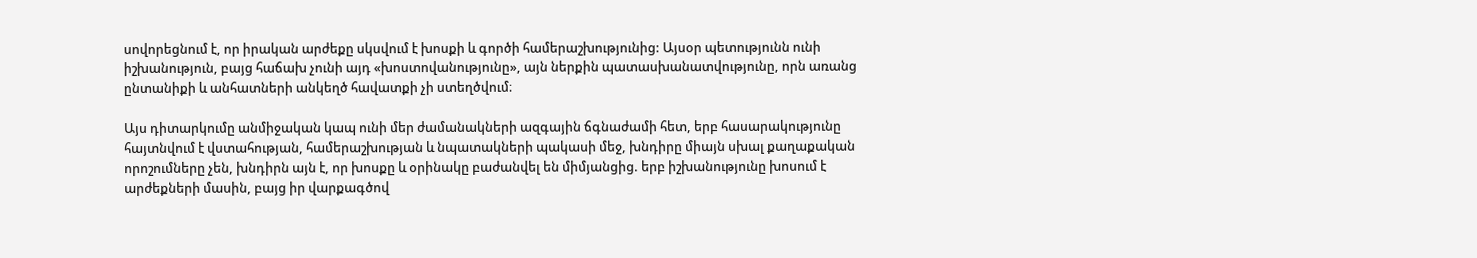սովորեցնում է, որ իրական արժեքը սկսվում է խոսքի և գործի համերաշխությունից: Այսօր պետությունն ունի իշխանություն, բայց հաճախ չունի այդ «խոստովանությունը», այն ներքին պատասխանատվությունը, որն առանց ընտանիքի և անհատների անկեղծ հավատքի չի ստեղծվում։

Այս դիտարկումը անմիջական կապ ունի մեր ժամանակների ազգային ճգնաժամի հետ, երբ հասարակությունը հայտնվում է վստահության, համերաշխության և նպատակների պակասի մեջ, խնդիրը միայն սխալ քաղաքական որոշումները չեն, խնդիրն այն է, որ խոսքը և օրինակը բաժանվել են միմյանցից. երբ իշխանությունը խոսում է արժեքների մասին, բայց իր վարքագծով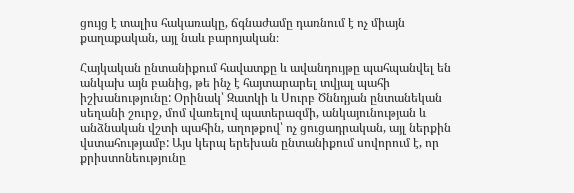ցույց է տալիս հակառակը, ճգնաժամը դառնում է ոչ միայն քաղաքական, այլ նաև բարոյական։

Հայկական ընտանիքում հավատքը և ավանդույթը պահպանվել են անկախ այն բանից, թե ինչ է հայտարարել տվյալ պահի իշխանությունը: Օրինակ՝ Զատկի և Սուրբ Ծննդյան ընտանեկան սեղանի շուրջ, մոմ վառելով պատերազմի, անկայունության և անձնական վշտի պահին, աղոթքով՝ ոչ ցուցադրական, այլ ներքին վստահությամբ: Այս կերպ երեխան ընտանիքում սովորում է, որ քրիստոնեությունը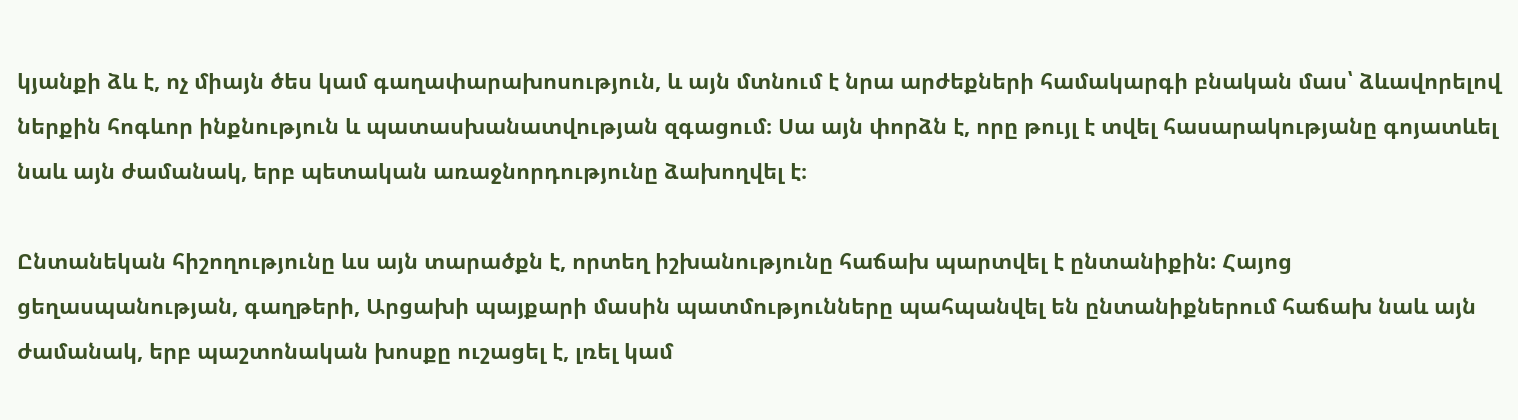կյանքի ձև է, ոչ միայն ծես կամ գաղափարախոսություն, և այն մտնում է նրա արժեքների համակարգի բնական մաս՝ ձևավորելով ներքին հոգևոր ինքնություն և պատասխանատվության զգացում։ Սա այն փորձն է, որը թույլ է տվել հասարակությանը գոյատևել նաև այն ժամանակ, երբ պետական առաջնորդությունը ձախողվել է։

Ընտանեկան հիշողությունը ևս այն տարածքն է, որտեղ իշխանությունը հաճախ պարտվել է ընտանիքին: Հայոց ցեղասպանության, գաղթերի, Արցախի պայքարի մասին պատմությունները պահպանվել են ընտանիքներում հաճախ նաև այն ժամանակ, երբ պաշտոնական խոսքը ուշացել է, լռել կամ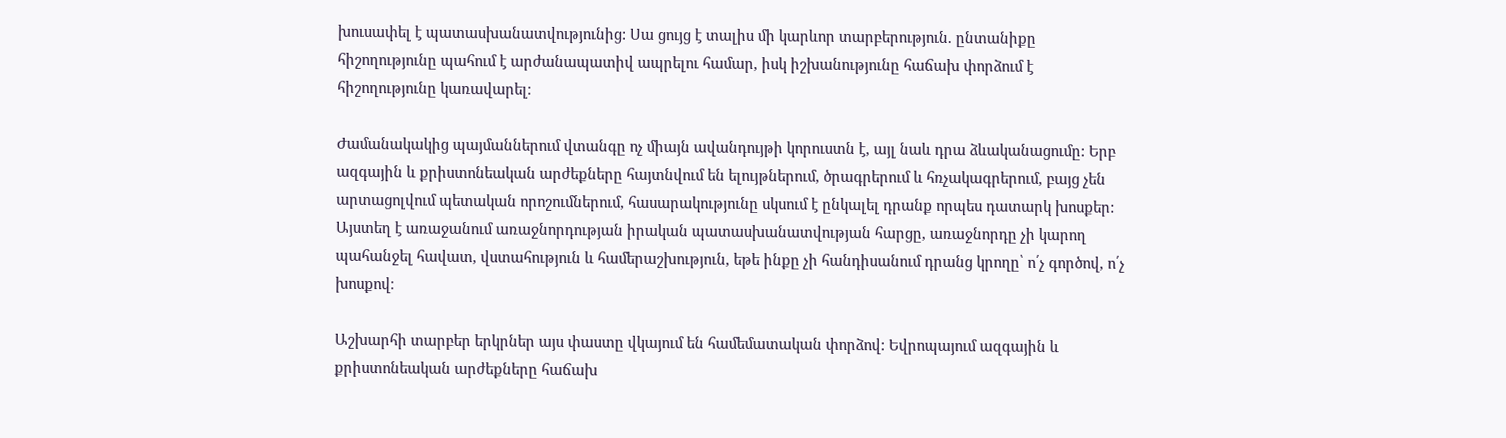խուսափել է պատասխանատվությունից: Սա ցույց է տալիս մի կարևոր տարբերություն. ընտանիքը հիշողությունը պահում է արժանապատիվ ապրելու համար, իսկ իշխանությունը հաճախ փորձում է հիշողությունը կառավարել։

Ժամանակակից պայմաններում վտանգը ոչ միայն ավանդույթի կորուստն է, այլ նաև դրա ձևականացումը: Երբ ազգային և քրիստոնեական արժեքները հայտնվում են ելույթներում, ծրագրերում և հռչակագրերում, բայց չեն արտացոլվում պետական որոշումներում, հասարակությունը սկսում է ընկալել դրանք որպես դատարկ խոսքեր: Այստեղ է առաջանում առաջնորդության իրական պատասխանատվության հարցը, առաջնորդը չի կարող պահանջել հավատ, վստահություն և համերաշխություն, եթե ինքը չի հանդիսանում դրանց կրողը՝ ո՛չ գործով, ո՛չ խոսքով։

Աշխարհի տարբեր երկրներ այս փաստը վկայում են համեմատական փորձով: Եվրոպայում ազգային և քրիստոնեական արժեքները հաճախ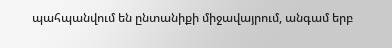պահպանվում են ընտանիքի միջավայրում, անգամ երբ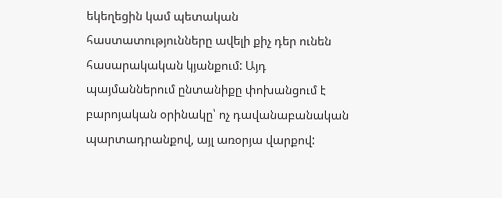եկեղեցին կամ պետական հաստատությունները ավելի քիչ դեր ունեն հասարակական կյանքում: Այդ պայմաններում ընտանիքը փոխանցում է բարոյական օրինակը՝ ոչ դավանաբանական պարտադրանքով, այլ առօրյա վարքով: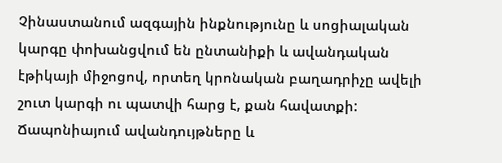Չինաստանում ազգային ինքնությունը և սոցիալական կարգը փոխանցվում են ընտանիքի և ավանդական էթիկայի միջոցով, որտեղ կրոնական բաղադրիչը ավելի շուտ կարգի ու պատվի հարց է, քան հավատքի: Ճապոնիայում ավանդույթները և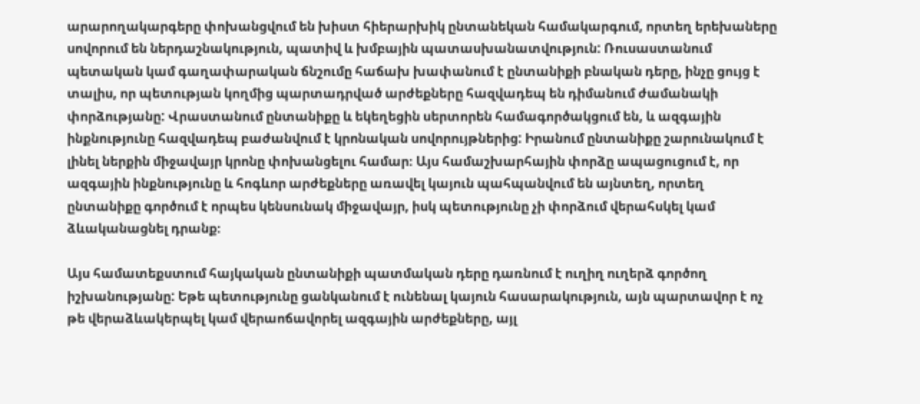արարողակարգերը փոխանցվում են խիստ հիերարխիկ ընտանեկան համակարգում, որտեղ երեխաները սովորում են ներդաշնակություն, պատիվ և խմբային պատասխանատվություն: Ռուսաստանում պետական կամ գաղափարական ճնշումը հաճախ խափանում է ընտանիքի բնական դերը, ինչը ցույց է տալիս, որ պետության կողմից պարտադրված արժեքները հազվադեպ են դիմանում ժամանակի փորձությանը: Վրաստանում ընտանիքը և եկեղեցին սերտորեն համագործակցում են, և ազգային ինքնությունը հազվադեպ բաժանվում է կրոնական սովորույթներից: Իրանում ընտանիքը շարունակում է լինել ներքին միջավայր կրոնը փոխանցելու համար։ Այս համաշխարհային փորձը ապացուցում է, որ ազգային ինքնությունը և հոգևոր արժեքները առավել կայուն պահպանվում են այնտեղ, որտեղ ընտանիքը գործում է որպես կենսունակ միջավայր, իսկ պետությունը չի փորձում վերահսկել կամ ձևականացնել դրանք։

Այս համատեքստում հայկական ընտանիքի պատմական դերը դառնում է ուղիղ ուղերձ գործող իշխանությանը: Եթե պետությունը ցանկանում է ունենալ կայուն հասարակություն, այն պարտավոր է ոչ թե վերաձևակերպել կամ վերաոճավորել ազգային արժեքները, այլ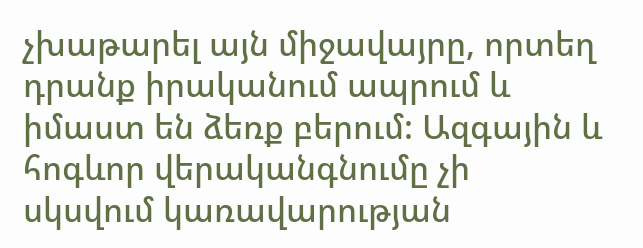չխաթարել այն միջավայրը, որտեղ դրանք իրականում ապրում և իմաստ են ձեռք բերում: Ազգային և հոգևոր վերականգնումը չի սկսվում կառավարության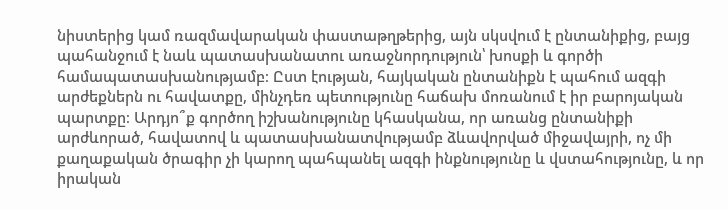նիստերից կամ ռազմավարական փաստաթղթերից, այն սկսվում է ընտանիքից, բայց պահանջում է նաև պատասխանատու առաջնորդություն՝ խոսքի և գործի համապատասխանությամբ։ Ըստ էության, հայկական ընտանիքն է պահում ազգի արժեքներն ու հավատքը, մինչդեռ պետությունը հաճախ մոռանում է իր բարոյական պարտքը։ Արդյո՞ք գործող իշխանությունը կհասկանա, որ առանց ընտանիքի արժևորած, հավատով և պատասխանատվությամբ ձևավորված միջավայրի, ոչ մի քաղաքական ծրագիր չի կարող պահպանել ազգի ինքնությունը և վստահությունը, և որ իրական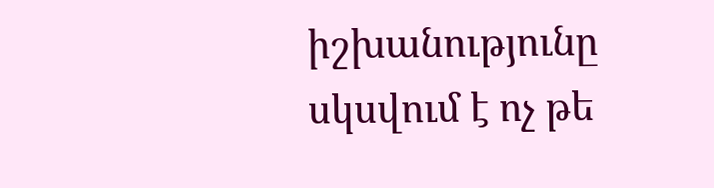իշխանությունը սկսվում է ոչ թե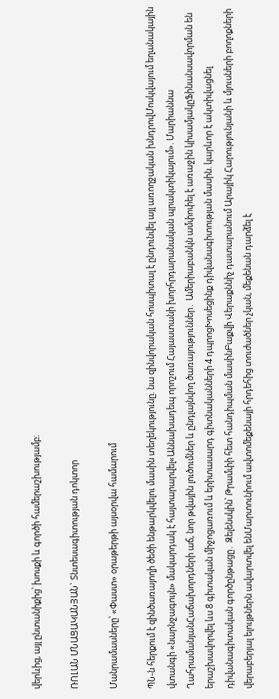վերևից, այլ ընտանիքից՝ խոսքի և գործի համերաշխությամբ։

ՌՈԼԱՆ ՄՆԱՑԱԿԱՆՅԱՆ` Տնտեսագիտության դոկտոր

Մանրամասները՝ «Փաստ» օրաթերթի այսօրվա համարում

ՊՆ-ն հերքում է զինծառայողի ծեծի ենթարկվելու մասին տեղեկությունը. նա զինվորական հոսպիտալ է ընդունվել այլ առողջական խնդրովՄոսկվայում եղանակային վտանգի «նարնջագույն» մակարդակ է հայտարարվել«Աննախադեպ որոշում Հայաստանի խորհրդարանական պրակտիկայում». Մարիաննա ՂահրամանյանՀաճախորդների աճ, նոր թվային լուծումներ և ընդլայնվող ծառայություններ․ Ամերիաբանկն ամփոփել է առաջին կիսամյակըՖինանսավորման են երաշխավորվել ևս 8 գիտական միջոցառում և երիտասարդ գիտնականների 4 դպրոցԽոսեցինք դիվանագիտության մասին. կարևոր է ակտիվացնել դիվանագիտական գործընթացը․ Զելենսկին՝ Թրամփի հետ հանդիպման մասինԲաքվի Վերաքննիչ դատարանում Արայիկ Հարությունյանի և մյուսների բողոքների վերաբերյալ ելույթներն ավարտվել ենՄարտունիում ավտոմեքենայի հրդեհից տուժածներ չկան, մեքենան դարձել է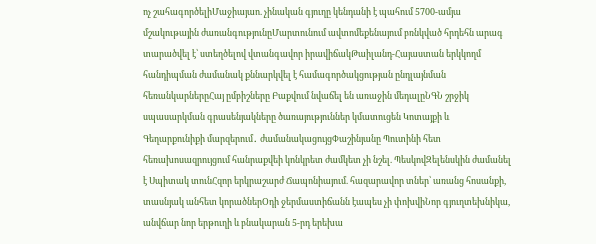ոչ շահագործելիՄաջիայաո. չինական գյուղը կենդանի է պահում 5700-ամյա մշակութային ժառանգությունըՄարտունում ավտոմեքենայում բռնկված հրդեհն արագ տարածվել է՝ ստեղծելով վտանգավոր իրավիճակԹաիլանդ-Հայաստան երկկողմ հանդիպման ժամանակ քննարկվել է համագործակցության ընդլայնման հեռանկարներըՀայ ըմբիշները Բաքվում նվաճել են առաջին մեդալըՆԳՆ շրջիկ սպասարկման գրասենյակները ծառայություններ կմատուցեն Կոտայքի և Գեղարքունիքի մարզերում․ ժամանակացույցՓաշինյանը Պուտինի հետ հեռախոսազրույցում հանրաքվեի կոնկրետ ժամկետ չի նշել. ՊեսկովԶելենսկին ժամանել է Սպիտակ տունՀզոր երկրաշարժ Ճապոնիայում. հազարավոր տներ՝ առանց հոսանքի, տասնյակ անհետ կորածներՕդի ջերմաստիճանն էապես չի փոխվիՆոր գյուղտեխնիկա, անվճար նոր երթուղի և բնակարան 5-րդ երեխա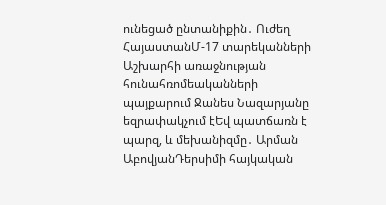ունեցած ընտանիքին․ Ուժեղ ՀայաստանՄ-17 տարեկանների Աշխարհի առաջնության հունահռոմեականների պայքարում Ջանես Նազարյանը եզրափակչում էԵվ պատճառն է պարզ, և մեխանիզմը․ Արման ԱբովյանԴերսիմի հայկական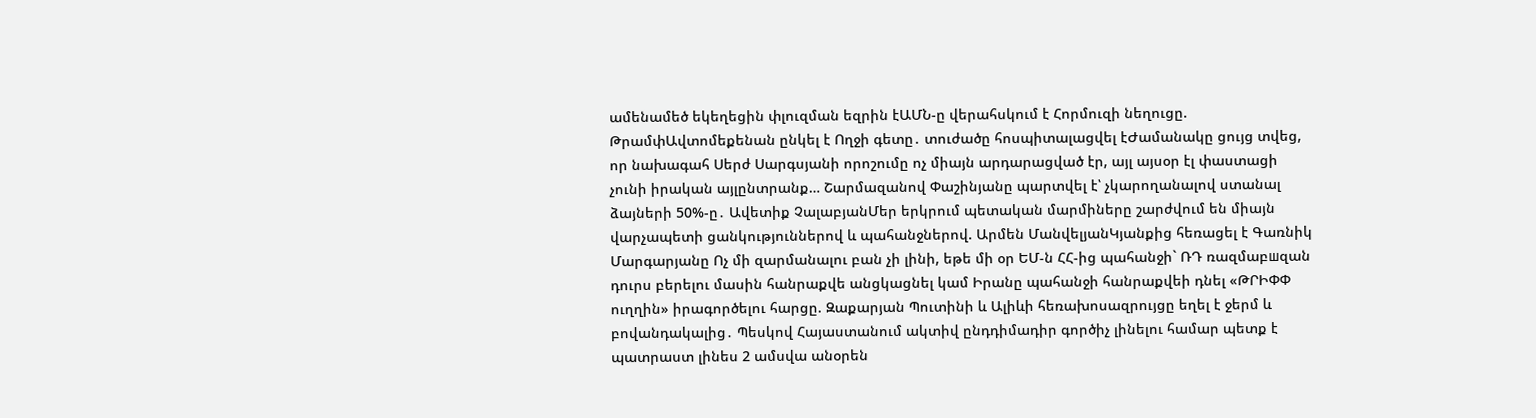ամենամեծ եկեղեցին փլուզման եզրին էԱՄՆ-ը վերահսկում է Հորմուզի նեղուցը. ԹրամփԱվտոմեքենան ընկել է Ողջի գետը․ տուժածը հոսպիտալացվել էԺամանակը ցույց տվեց, որ նախագահ Սերժ Սարգսյանի որոշումը ոչ միայն արդարացված էր, այլ այսօր էլ փաստացի չունի իրական այլընտրանք… Շարմազանով Փաշինյանը պարտվել է՝ չկարողանալով ստանալ ձայների 50%-ը․ Ավետիք ՉալաբյանՄեր երկրում պետական մարմիները շարժվում են միայն վարչապետի ցանկություններով և պահանջներով. Արմեն ՄանվելյանԿյանքից հեռացել է Գառնիկ Մարգարյանը Ոչ մի զարմանալու բան չի լինի, եթե մի օր ԵՄ-ն ՀՀ-ից պահանջի` ՌԴ ռազմաբшզան դուրս բերելու մասին հանրաքվե անցկացնել կամ Իրանը պահանջի հանրաքվեի դնել «ԹՐԻՓՓ ուղղին» իրագործելու հարցը. Զաքարյան Պուտինի և Ալիևի հեռախոսազրույցը եղել է ջերմ և բովանդակալից․ Պեսկով Հայաստանում ակտիվ ընդդիմադիր գործիչ լինելու համար պետք է պատրաստ լինես 2 ամսվա անօրեն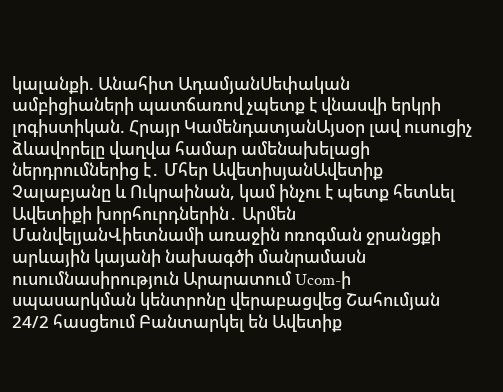կալանքի. Անահիտ ԱդամյանՍեփական ամբիցիաների պատճառով չպետք է վնասվի երկրի լոգիստիկան. Հրայր ԿամենդատյանԱյսօր լավ ուսուցիչ ձևավորելը վաղվա համար ամենախելացի ներդրումներից է․ Մհեր ԱվետիսյանԱվետիք Չալաբյանը և Ուկրաինան, կամ ինչու է պետք հետևել Ավետիքի խորհուրդներին․ Արմեն ՄանվելյանՎիետնամի առաջին ոռոգման ջրանցքի արևային կայանի նախագծի մանրամասն ուսումնասիրություն Արարատում Ucom-ի սպասարկման կենտրոնը վերաբացվեց Շահումյան 24/2 հասցեում Բանտարկել են Ավետիք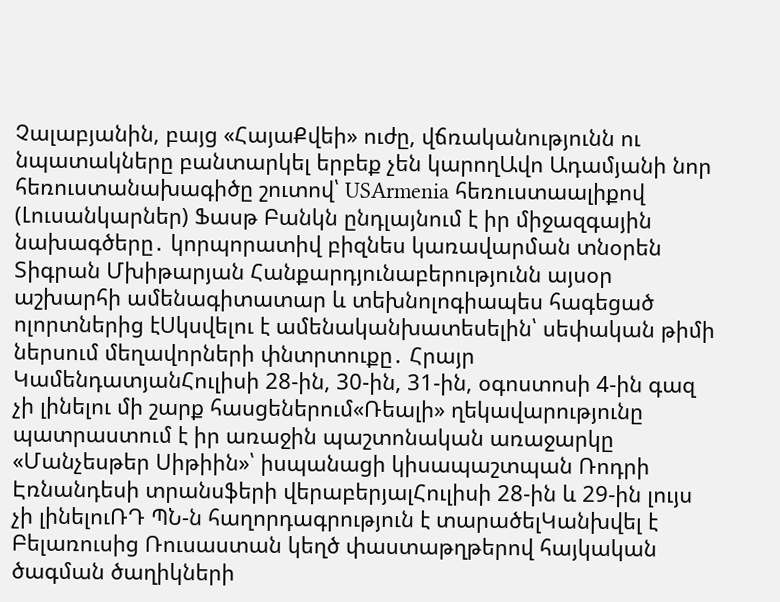Չալաբյանին, բայց «ՀայաՔվեի» ուժը, վճռականությունն ու նպատակները բանտարկել երբեք չեն կարողԱվո Ադամյանի նոր հեռուստանախագիծը շուտով՝ USArmenia հեռուստաալիքով (Լուսանկարներ) Ֆասթ Բանկն ընդլայնում է իր միջազգային նախագծերը․ կորպորատիվ բիզնես կառավարման տնօրեն Տիգրան Մխիթարյան Հանքարդյունաբերությունն այսօր աշխարհի ամենագիտատար և տեխնոլոգիապես հագեցած ոլորտներից էՍկսվելու է ամենականխատեսելին՝ սեփական թիմի ներսում մեղավորների փնտրտուքը․ Հրայր ԿամենդատյանՀուլիսի 28-ին, 30-ին, 31-ին, օգոստոսի 4-ին գազ չի լինելու մի շարք հասցեներում«Ռեալի» ղեկավարությունը պատրաստում է իր առաջին պաշտոնական առաջարկը «Մանչեսթեր Սիթիին»՝ իսպանացի կիսապաշտպան Ռոդրի Էռնանդեսի տրանսֆերի վերաբերյալՀուլիսի 28-ին և 29-ին լույս չի լինելուՌԴ ՊՆ-ն հաղորդագրություն է տարածելԿանխվել է Բելառուսից Ռուսաստան կեղծ փաստաթղթերով հայկական ծագման ծաղիկների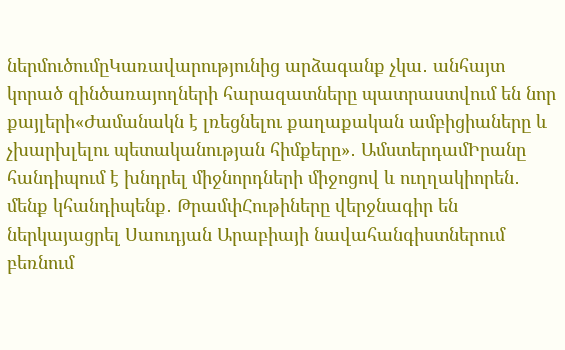ներմուծումըԿառավարությունից արձագանք չկա․ անհայտ կորած զինծառայողների հարազատները պատրաստվում են նոր քայլերի«Ժամանակն է լռեցնելու քաղաքական ամբիցիաները և չխարխլելու պետականության հիմքերը»․ ԱմստերդամԻրանը հանդիպում է խնդրել միջնորդների միջոցով և ուղղակիորեն․ մենք կհանդիպենք․ ԹրամփՀութիները վերջնագիր են ներկայացրել Սաուդյան Արաբիայի նավահանգիստներում բեռնում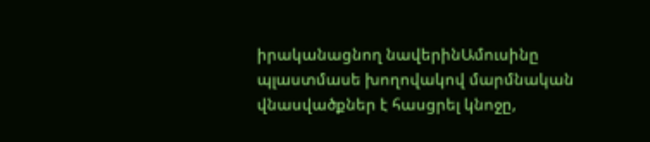իրականացնող նավերինԱմուսինը պլաստմասե խողովակով մարմնական վնասվածքներ է հասցրել կնոջը,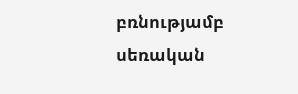բռնությամբ սեռական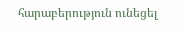հարաբերություն ունեցել